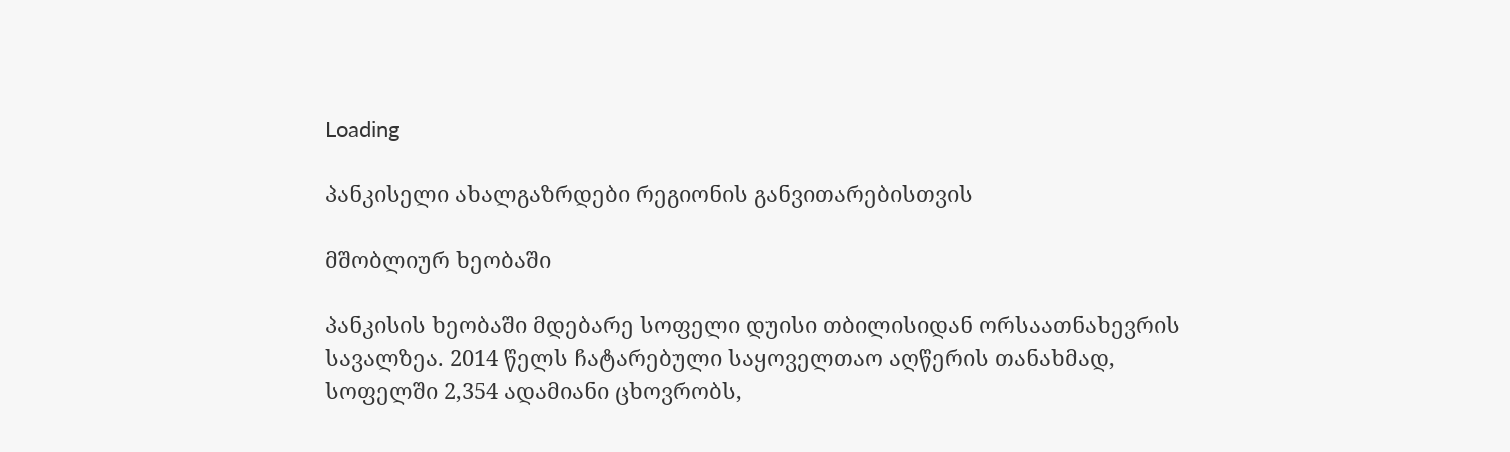Loading

პანკისელი ახალგაზრდები რეგიონის განვითარებისთვის

მშობლიურ ხეობაში

პანკისის ხეობაში მდებარე სოფელი დუისი თბილისიდან ორსაათნახევრის სავალზეა. 2014 წელს ჩატარებული საყოველთაო აღწერის თანახმად, სოფელში 2,354 ადამიანი ცხოვრობს,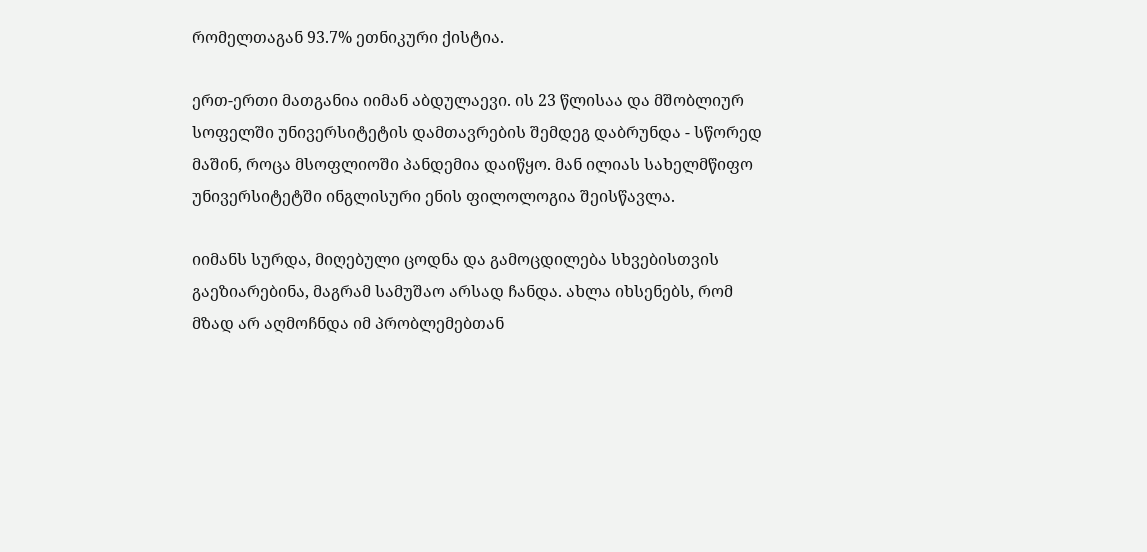რომელთაგან 93.7% ეთნიკური ქისტია.

ერთ-ერთი მათგანია იიმან აბდულაევი. ის 23 წლისაა და მშობლიურ სოფელში უნივერსიტეტის დამთავრების შემდეგ დაბრუნდა - სწორედ მაშინ, როცა მსოფლიოში პანდემია დაიწყო. მან ილიას სახელმწიფო უნივერსიტეტში ინგლისური ენის ფილოლოგია შეისწავლა.

იიმანს სურდა, მიღებული ცოდნა და გამოცდილება სხვებისთვის გაეზიარებინა, მაგრამ სამუშაო არსად ჩანდა. ახლა იხსენებს, რომ მზად არ აღმოჩნდა იმ პრობლემებთან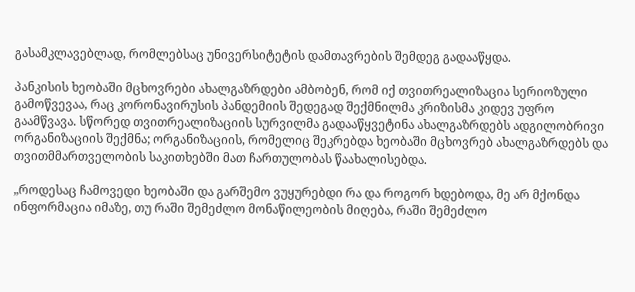გასამკლავებლად, რომლებსაც უნივერსიტეტის დამთავრების შემდეგ გადააწყდა.

პანკისის ხეობაში მცხოვრები ახალგაზრდები ამბობენ, რომ იქ თვითრეალიზაცია სერიოზული გამოწვევაა, რაც კორონავირუსის პანდემიის შედეგად შექმნილმა კრიზისმა კიდევ უფრო გაამწვავა. სწორედ თვითრეალიზაციის სურვილმა გადააწყვეტინა ახალგაზრდებს ადგილობრივი ორგანიზაციის შექმნა; ორგანიზაციის, რომელიც შეკრებდა ხეობაში მცხოვრებ ახალგაზრდებს და თვითმმართველობის საკითხებში მათ ჩართულობას წაახალისებდა.

„როდესაც ჩამოვედი ხეობაში და გარშემო ვუყურებდი რა და როგორ ხდებოდა, მე არ მქონდა ინფორმაცია იმაზე, თუ რაში შემეძლო მონაწილეობის მიღება, რაში შემეძლო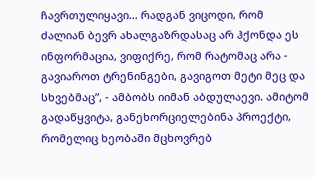ჩავრთულიყავი… რადგან ვიცოდი, რომ ძალიან ბევრ ახალგაზრდასაც არ ჰქონდა ეს ინფორმაცია, ვიფიქრე, რომ რატომაც არა - გავიაროთ ტრენინგები, გავიგოთ მეტი მეც და სხვებმაც”, - ამბობს იიმან აბდულაევი. ამიტომ გადაწყვიტა, განეხორციელებინა პროექტი, რომელიც ხეობაში მცხოვრებ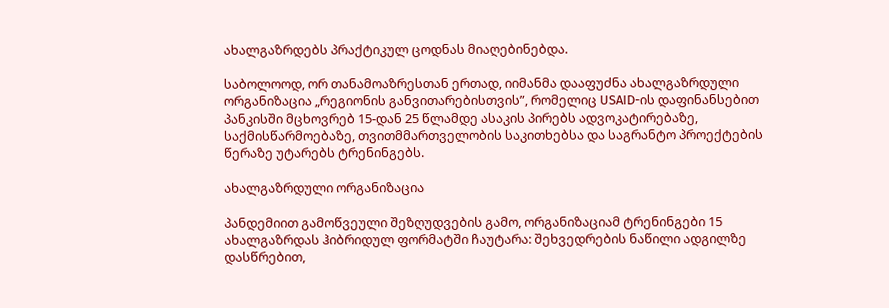ახალგაზრდებს პრაქტიკულ ცოდნას მიაღებინებდა.

საბოლოოდ, ორ თანამოაზრესთან ერთად, იიმანმა დააფუძნა ახალგაზრდული ორგანიზაცია „რეგიონის განვითარებისთვის”, რომელიც USAID-ის დაფინანსებით პანკისში მცხოვრებ 15-დან 25 წლამდე ასაკის პირებს ადვოკატირებაზე, საქმისწარმოებაზე, თვითმმართველობის საკითხებსა და საგრანტო პროექტების წერაზე უტარებს ტრენინგებს.

ახალგაზრდული ორგანიზაცია

პანდემიით გამოწვეული შეზღუდვების გამო, ორგანიზაციამ ტრენინგები 15 ახალგაზრდას ჰიბრიდულ ფორმატში ჩაუტარა: შეხვედრების ნაწილი ადგილზე დასწრებით,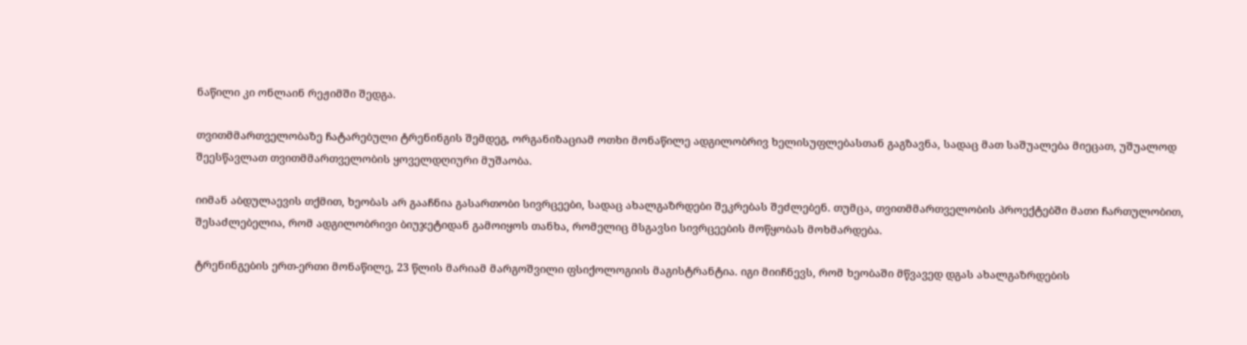ნაწილი კი ონლაინ რეჟიმში შედგა.

თვითმმართველობაზე ჩატარებული ტრენინგის შემდეგ, ორგანიზაციამ ოთხი მონაწილე ადგილობრივ ხელისუფლებასთან გაგზავნა, სადაც მათ საშუალება მიეცათ, უშუალოდ შეესწავლათ თვითმმართველობის ყოველდღიური მუშაობა.

იიმან აბდულაევის თქმით, ხეობას არ გააჩნია გასართობი სივრცეები, სადაც ახალგაზრდები შეკრებას შეძლებენ. თუმცა, თვითმმართველობის პროექტებში მათი ჩართულობით, შესაძლებელია, რომ ადგილობრივი ბიუჯეტიდან გამოიყოს თანხა, რომელიც მსგავსი სივრცეების მოწყობას მოხმარდება.

ტრენინგების ერთ-ერთი მონაწილე, 23 წლის მარიამ მარგოშვილი ფსიქოლოგიის მაგისტრანტია. იგი მიიჩნევს, რომ ხეობაში მწვავედ დგას ახალგაზრდების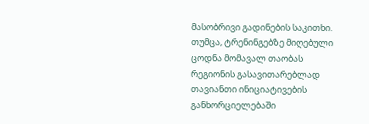მასობრივი გადინების საკითხი. თუმცა, ტრენინგებზე მიღებული ცოდნა მომავალ თაობას რეგიონის გასავითარებლად თავიანთი ინიციატივების განხორციელებაში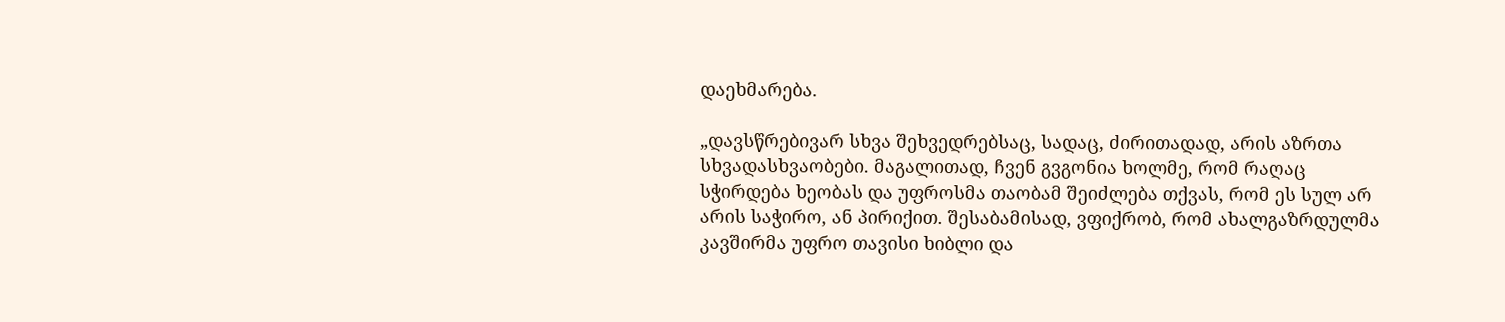დაეხმარება.

„დავსწრებივარ სხვა შეხვედრებსაც, სადაც, ძირითადად, არის აზრთა სხვადასხვაობები. მაგალითად, ჩვენ გვგონია ხოლმე, რომ რაღაც სჭირდება ხეობას და უფროსმა თაობამ შეიძლება თქვას, რომ ეს სულ არ არის საჭირო, ან პირიქით. შესაბამისად, ვფიქრობ, რომ ახალგაზრდულმა კავშირმა უფრო თავისი ხიბლი და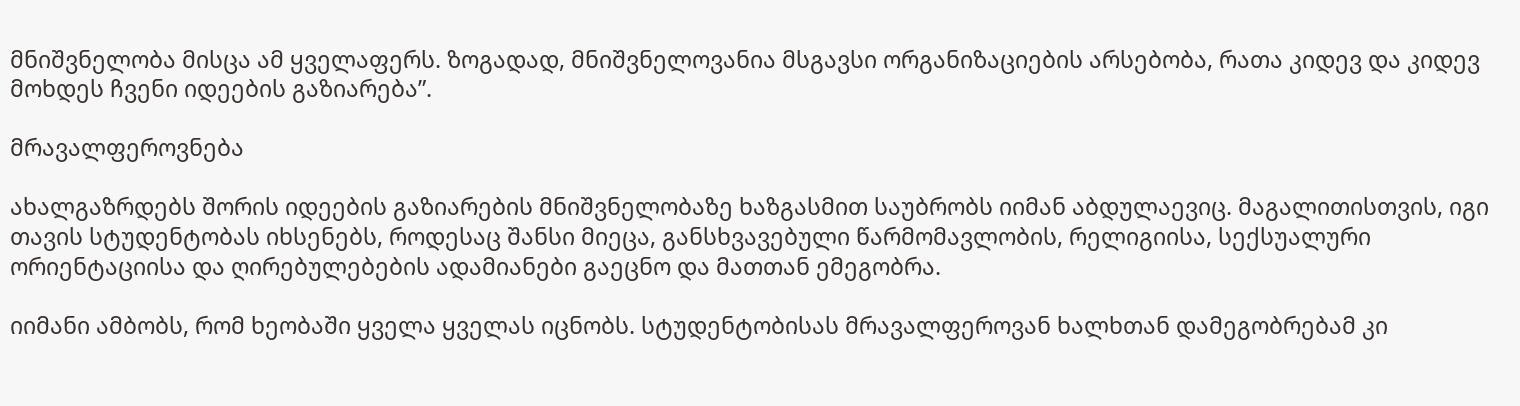მნიშვნელობა მისცა ამ ყველაფერს. ზოგადად, მნიშვნელოვანია მსგავსი ორგანიზაციების არსებობა, რათა კიდევ და კიდევ მოხდეს ჩვენი იდეების გაზიარება”.

მრავალფეროვნება

ახალგაზრდებს შორის იდეების გაზიარების მნიშვნელობაზე ხაზგასმით საუბრობს იიმან აბდულაევიც. მაგალითისთვის, იგი თავის სტუდენტობას იხსენებს, როდესაც შანსი მიეცა, განსხვავებული წარმომავლობის, რელიგიისა, სექსუალური ორიენტაციისა და ღირებულებების ადამიანები გაეცნო და მათთან ემეგობრა.

იიმანი ამბობს, რომ ხეობაში ყველა ყველას იცნობს. სტუდენტობისას მრავალფეროვან ხალხთან დამეგობრებამ კი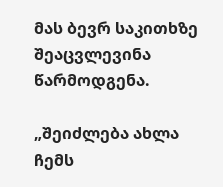მას ბევრ საკითხზე შეაცვლევინა წარმოდგენა.

„შეიძლება ახლა ჩემს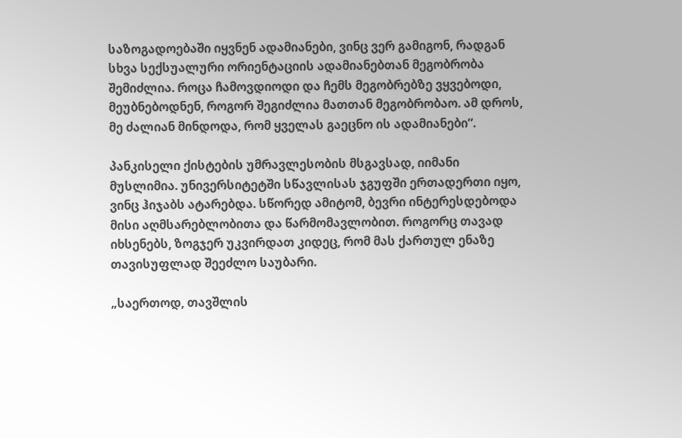საზოგადოებაში იყვნენ ადამიანები, ვინც ვერ გამიგონ, რადგან სხვა სექსუალური ორიენტაციის ადამიანებთან მეგობრობა შემიძლია. როცა ჩამოვდიოდი და ჩემს მეგობრებზე ვყვებოდი, მეუბნებოდნენ, როგორ შეგიძლია მათთან მეგობრობაო. ამ დროს, მე ძალიან მინდოდა, რომ ყველას გაეცნო ის ადამიანები”.

პანკისელი ქისტების უმრავლესობის მსგავსად, იიმანი მუსლიმია. უნივერსიტეტში სწავლისას ჯგუფში ერთადერთი იყო, ვინც ჰიჯაბს ატარებდა. სწორედ ამიტომ, ბევრი ინტერესდებოდა მისი აღმსარებლობითა და წარმომავლობით. როგორც თავად იხსენებს, ზოგჯერ უკვირდათ კიდეც, რომ მას ქართულ ენაზე თავისუფლად შეეძლო საუბარი.

„საერთოდ, თავშლის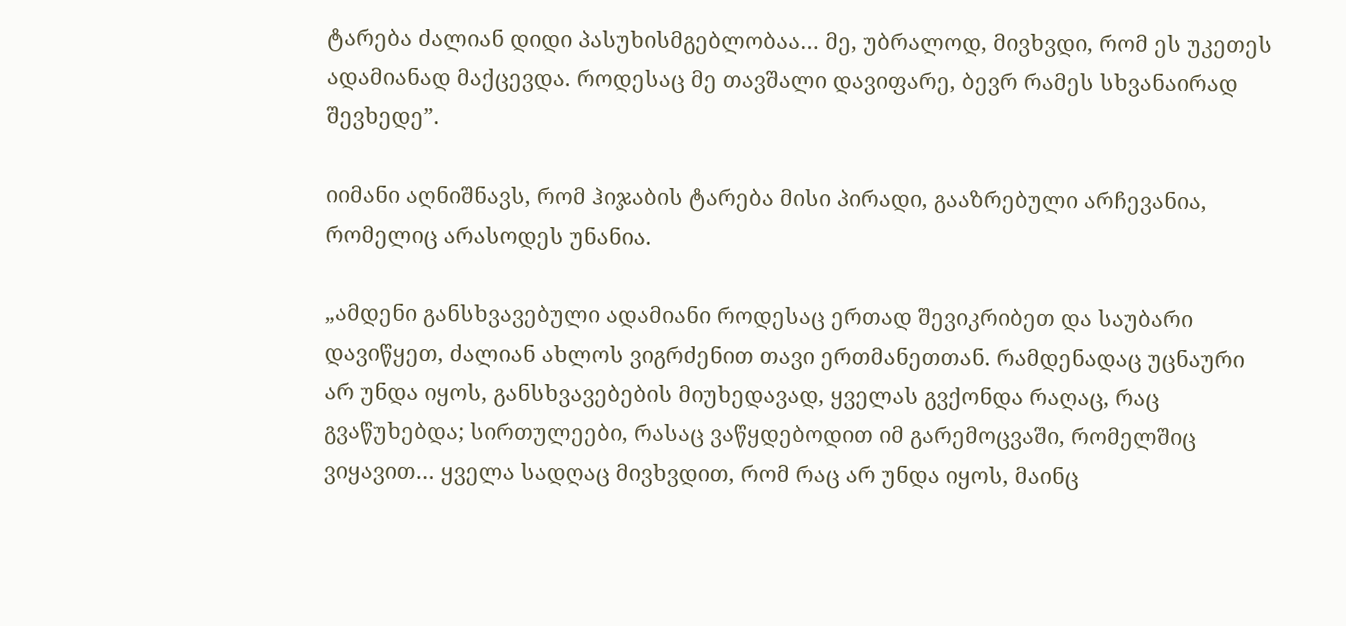ტარება ძალიან დიდი პასუხისმგებლობაა… მე, უბრალოდ, მივხვდი, რომ ეს უკეთეს ადამიანად მაქცევდა. როდესაც მე თავშალი დავიფარე, ბევრ რამეს სხვანაირად შევხედე”.

იიმანი აღნიშნავს, რომ ჰიჯაბის ტარება მისი პირადი, გააზრებული არჩევანია, რომელიც არასოდეს უნანია.

„ამდენი განსხვავებული ადამიანი როდესაც ერთად შევიკრიბეთ და საუბარი დავიწყეთ, ძალიან ახლოს ვიგრძენით თავი ერთმანეთთან. რამდენადაც უცნაური არ უნდა იყოს, განსხვავებების მიუხედავად, ყველას გვქონდა რაღაც, რაც გვაწუხებდა; სირთულეები, რასაც ვაწყდებოდით იმ გარემოცვაში, რომელშიც ვიყავით… ყველა სადღაც მივხვდით, რომ რაც არ უნდა იყოს, მაინც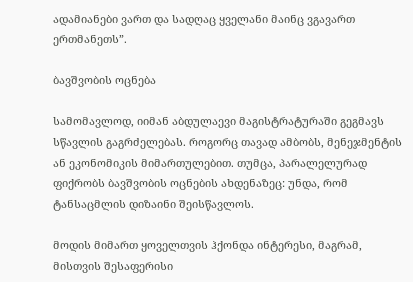ადამიანები ვართ და სადღაც ყველანი მაინც ვგავართ ერთმანეთს”.

ბავშვობის ოცნება

სამომავლოდ, იიმან აბდულაევი მაგისტრატურაში გეგმავს სწავლის გაგრძელებას. როგორც თავად ამბობს, მენეჯმენტის ან ეკონომიკის მიმართულებით. თუმცა, პარალელურად ფიქრობს ბავშვობის ოცნების ახდენაზეც: უნდა, რომ ტანსაცმლის დიზაინი შეისწავლოს.

მოდის მიმართ ყოველთვის ჰქონდა ინტერესი, მაგრამ, მისთვის შესაფერისი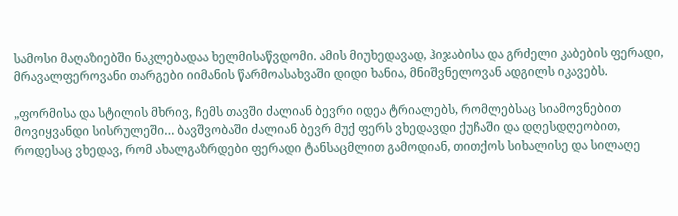სამოსი მაღაზიებში ნაკლებადაა ხელმისაწვდომი. ამის მიუხედავად, ჰიჯაბისა და გრძელი კაბების ფერადი, მრავალფეროვანი თარგები იიმანის წარმოასახვაში დიდი ხანია, მნიშვნელოვან ადგილს იკავებს.

„ფორმისა და სტილის მხრივ, ჩემს თავში ძალიან ბევრი იდეა ტრიალებს, რომლებსაც სიამოვნებით მოვიყვანდი სისრულეში… ბავშვობაში ძალიან ბევრ მუქ ფერს ვხედავდი ქუჩაში და დღესდღეობით, როდესაც ვხედავ, რომ ახალგაზრდები ფერადი ტანსაცმლით გამოდიან, თითქოს სიხალისე და სილაღე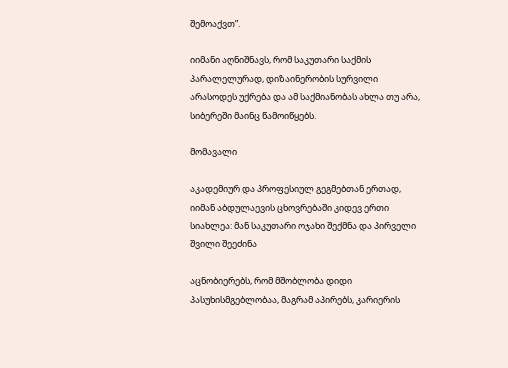შემოაქვთ”.

იიმანი აღნიშნავს, რომ საკუთარი საქმის პარალელურად, დიზაინერობის სურვილი არასოდეს უქრება და ამ საქმიანობას ახლა თუ არა, სიბერეში მაინც წამოიწყებს.

მომავალი

აკადემიურ და პროფესიულ გეგმებთან ერთად, იიმან აბდულაევის ცხოვრებაში კიდევ ერთი სიახლეა: მან საკუთარი ოჯახი შექმნა და პირველი შვილი შეეძინა

აცნობიერებს, რომ მშობლობა დიდი პასუხისმგებლობაა, მაგრამ აპირებს, კარიერის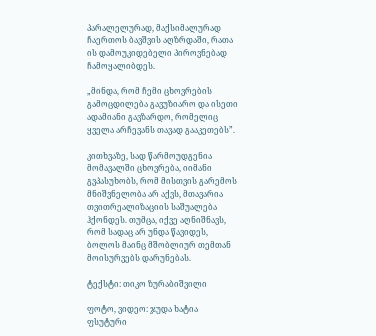პარალელურად, მაქსიმალურად ჩაერთოს ბავშვის აღზრდაში, რათა ის დამოუკიდებელი პიროვნებად ჩამოყალიბდეს.

„მინდა, რომ ჩემი ცხოვრების გამოცდილება გავუზიარო და ისეთი ადამიანი გავზარდო, რომელიც ყველა არჩევანს თავად გააკეთებს”.

კითხვაზე, სად წარმოუდგენია მომავალში ცხოვრება, იიმანი გვპასუხობს, რომ მისთვის გარემოს მნიშვნელობა არ აქვს, მთავარია თვითრეალიზაციის საშუალება ჰქონდეს. თუმცა, იქვე აღნიშნავს, რომ სადაც არ უნდა წავიდეს, ბოლოს მაინც მშობლიურ თემთან მოისურვებს დარუნებას.

ტექსტი: თიკო ზურაბიშვილი

ფოტო, ვიდეო: ჯუდა ხატია ფსუტური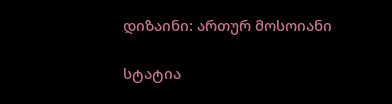დიზაინი: ართურ მოსოიანი

სტატია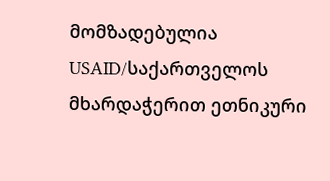მომზადებულია USAID/საქართველოს მხარდაჭერით ეთნიკური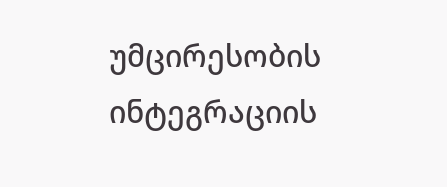უმცირესობის ინტეგრაციის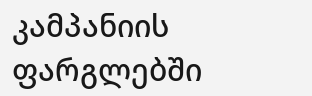კამპანიის ფარგლებში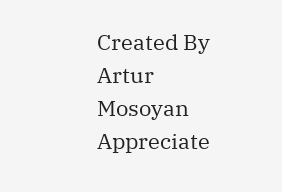Created By
Artur Mosoyan
Appreciate